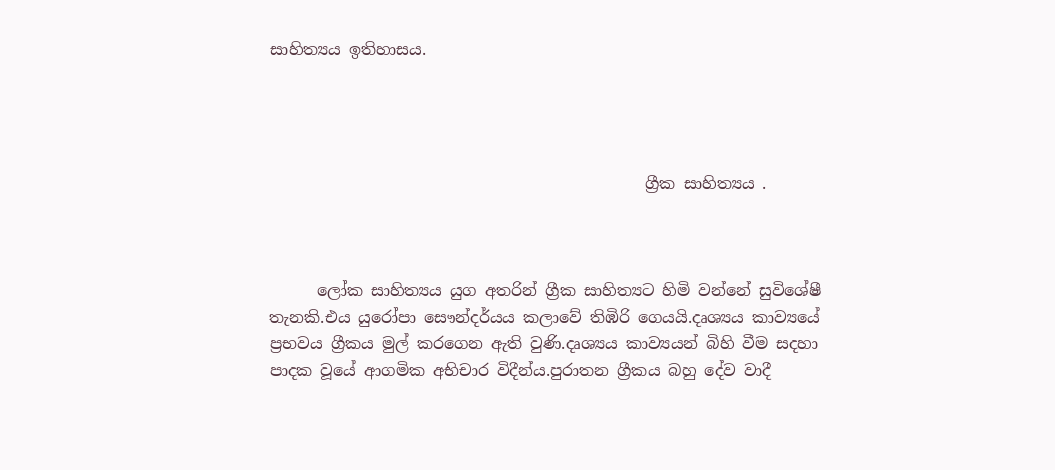සාහිත්‍යය ඉතිහාසය.




                                               ග්‍රීක සාහිත්‍යය .



      ලෝක සාහිත්‍යය යුග අතරින් ග්‍රීක සාහිත්‍යට හිමි වන්නේ සුවිශේෂී තැනකි.එය යුරෝපා සෞන්දර්යය කලාවේ තිඹිරි ගෙයයි.දෘශ්‍යය කාව්‍යයේ ප්‍රභවය ග්‍රීකය මුල් කරගෙන ඇති වුණි.දෘශ්‍යය කාව්‍යයන් බිහි වීම සදහා පාදක වූයේ ආගමික අභිචාර විදීන්ය.පුරාතන ග්‍රීකය බහු දේව වාදී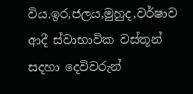විය.ඉර,ජලය,මුහුද,වර්ෂාව  ආදී ස්වාභාවික වස්තූන් සදහා දෙවිවරුන්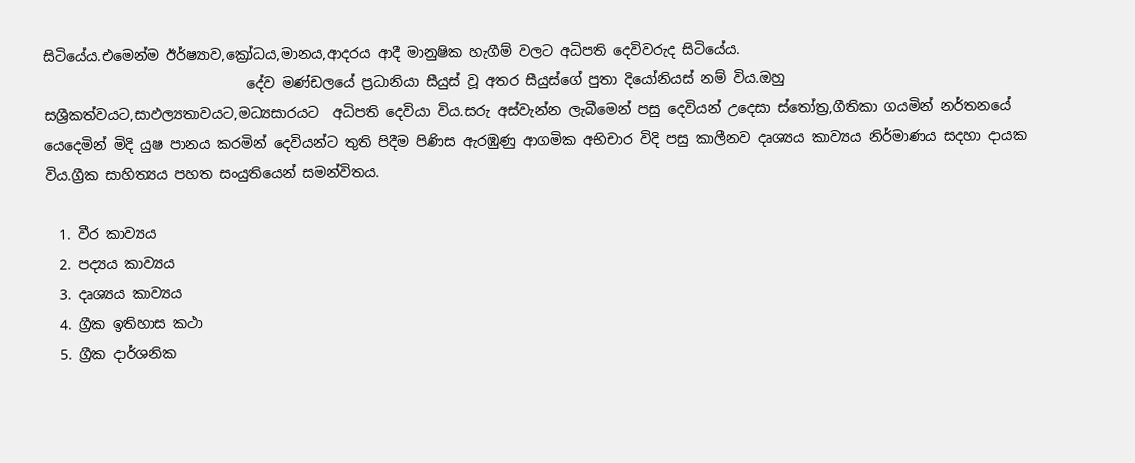සිටියේය.එමෙන්ම ඊර්ෂ්‍යාව,ක්‍රෝධය,මානය,ආදරය ආදී මානුෂික හැගීම් වලට අධිපති දෙවිවරුද සිටියේය.
                             දේව මණ්ඩලයේ ප්‍රධානියා සීයුස් වූ අතර සීයුස්ගේ පුතා දියෝනියස් නම් විය.ඔහු සශ්‍රීකත්වයට,සාඵල්‍යතාවයට,මධ්‍යසාරයට  අධිපති දෙවියා විය.සරු අස්වැන්න ලැබීමෙන් පසු දෙවියන් උදෙසා ස්තෝත්‍ර,ගීතිකා ගයමින් නර්තනයේ යෙදෙමින් මිදි යුෂ පානය කරමින් දෙවියන්ට තුති පිදීම පිණිස ඇරඹුණු ආගමික අභිචාර විදි පසු කාලීනව දෘශ්‍යය කාව්‍යය නිර්මාණය සදහා දායක විය.ග්‍රීක සාහිත්‍යය පහත සංයුතියෙන් සමන්විතය.

  1. වීර කාව්‍යය
  2. පද්‍යය කාව්‍යය
  3. දෘශ්‍යය කාව්‍යය
  4. ග්‍රීක ඉතිහාස කථා
  5. ග්‍රීක දාර්ශනික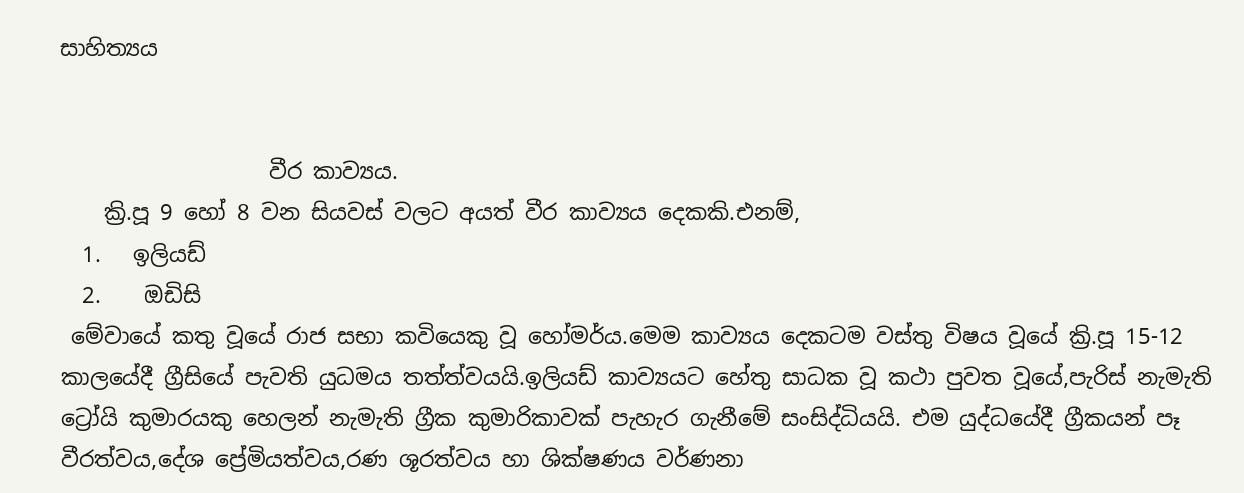සාහිත්‍යය


                   වීර කාව්‍යය.
    ක්‍රි.පූ 9 හෝ 8 වන සියවස් වලට අයත් වීර කාව්‍යය දෙකකි.එනම්,
  1.   ඉලියඩ්
  2.    ඔඩිසි
 මේවායේ කතු වූයේ රාජ සභා කවියෙකු වූ හෝමර්ය.මෙම කාව්‍යය දෙකටම වස්තු විෂය වූයේ ක්‍රි.පූ 15-12 කාලයේදී ග්‍රීසියේ පැවති යුධමය තත්ත්වයයි.ඉලියඩ් කාව්‍යයට හේතු සාධක වූ කථා පුවත වූයේ,පැරිස් නැමැති ට්‍රෝයි කුමාරයකු හෙලන් නැමැති ග්‍රීක කුමාරිකාවක් පැහැර ගැනීමේ සංසිද්ධියයි. එම යුද්ධයේදී ග්‍රීකයන් පෑ වීරත්වය,දේශ ප්‍රේමියත්වය,රණ ශූරත්වය හා ශික්ෂණය වර්ණනා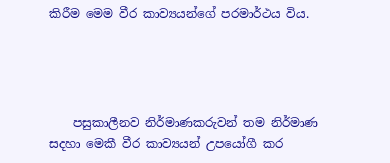කිරීම මෙම වීර කාව්‍යයන්ගේ පරමාර්ථය විය.




    පසුකාලීනව නිර්මාණකරුවන් තම නිර්මාණ සදහා මෙකී වීර කාව්‍යයන් උපයෝගී කර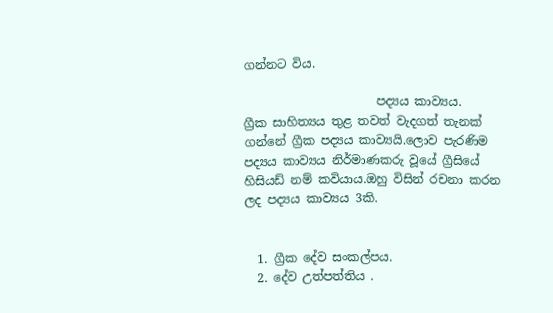ගන්නට විය.

                      පද්‍යය කාව්‍යය.
ග්‍රීක සාහිත්‍යය තුළ තවත් වැදගත් තැනක් ගන්නේ ග්‍රීක පද්‍යය කාව්‍යයි.ලොව පැරණිම පද්‍යය කාව්‍යය නිර්මාණකරු වූයේ ග්‍රීසියේ හිසියඩ් නම් කවියාය.ඔහු විසින් රචනා කරන ලද පද්‍යය කාව්‍යය 3කි.


  1. ග්‍රීක දේව සංකල්පය.
  2. දේව උත්පත්තිය .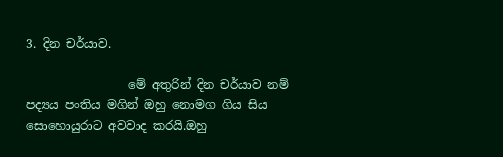3. දින චර්යාව.

                 මේ අතුරින් දින චර්යාව නම් පද්‍යය පංතිය මගින් ඔහු නොමග ගිය සිය සොහොයුරාට අවවාද කරයි.ඔහු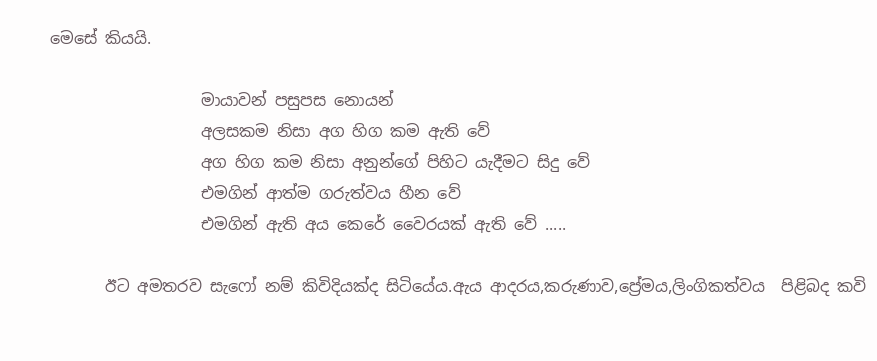මෙසේ කියයි.

                   මායාවන් පසුපස නොයන්
                   අලසකම නිසා අග හිග කම ඇති වේ
                   අග හිග කම නිසා අනුන්ගේ පිහිට යැදීමට සිදු වේ
                   එමගින් ආත්ම ගරුත්වය හීන වේ
                   එමගින් ඇති අය කෙරේ වෛරයක් ඇති වේ .....

       ඊට අමතරව සැෆෝ නම් කිවිදියක්ද සිටියේය.ඇය ආදරය,කරුණාව,ප්‍රේමය,ලිංගිකත්වය  පිළිබද කවි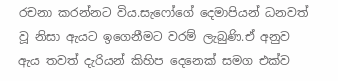රචනා කරන්නට විය.සැෆෝගේ දෙමාපියන් ධනවත්  වූ නිසා ඇයට ඉගෙනීමට වරම් ලැබුණි.ඒ අනුව ඇය තවත් දැරියන් කිහිප දෙනෙක් සමග එක්ව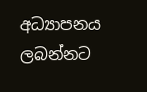අධ්‍යාපනය ලබන්නට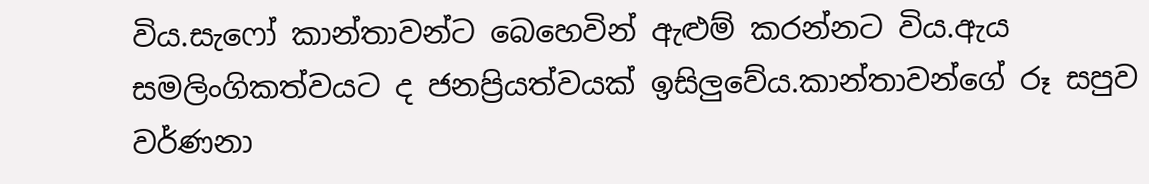විය.සැෆෝ කාන්තාවන්ට බෙහෙවින් ඇළුම් කරන්නට විය.ඇය සමලිංගිකත්වයට ද ජනප්‍රියත්වයක් ඉසිලුවේය.කාන්තාවන්ගේ රූ සපුව වර්ණනා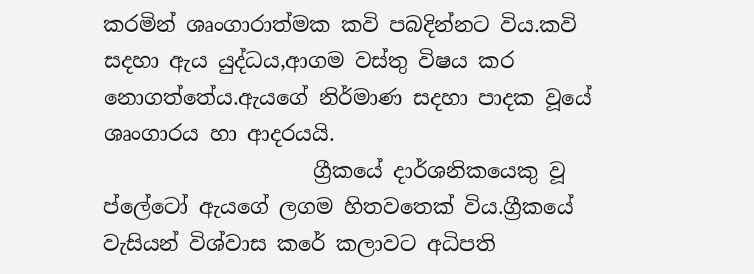කරමින් ශෘංගාරාත්මක කවි පබදින්නට විය.කවි සදහා ඇය යුද්ධය,ආගම වස්තු විෂය කර නොගත්තේය.ඇයගේ නිර්මාණ සදහා පාදක වූයේ ශෘංගාරය හා ආදරයයි.
                    ග්‍රීකයේ දාර්ශනිකයෙකු වූ ප්ලේටෝ ඇයගේ ලගම හිතවතෙක් විය.ග්‍රීකයේ වැසියන් විශ්වාස කරේ කලාවට අධිපති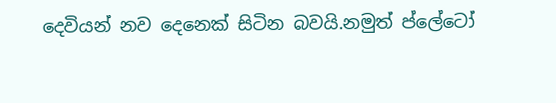දෙවියන් නව දෙනෙක් සිටින බවයි.නමුත් ප්ලේටෝ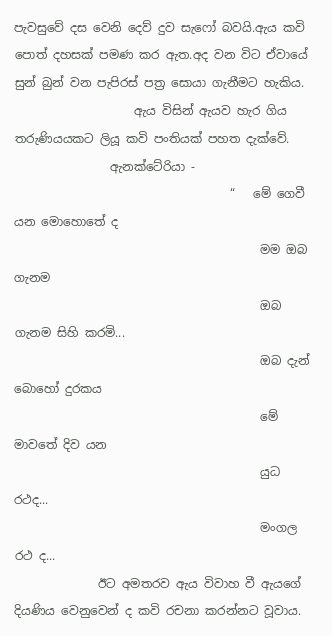පැවසුවේ දස වෙනි දෙව් දුව සැෆෝ බවයි.ඇය කවි පොත් දහසක් පමණ කර ඇත.අද වන විට ඒවායේ සුන් බුන් වන පැපිරස් පත්‍ර සොයා ගැනීමට හැකිය.
                    ඇය විසින් ඇයව හැර ගිය තරුණියයකට ලියූ කවි පංතියක් පහත දැක්වේ.
                ඇනක්ටේරියා -
                                    “   මේ ගෙවී යන මොහොතේ ද
                                         මම ඔබ ගැනම
                                         ඔබ ගැනම සිහි කරමි...
                                         ඔබ දැන් බොහෝ දුරකය
                                         මේ මාවතේ දිව යන
                                         යුධ රථද...
                                         මංගල රථ ද...
              ඊට අමතරව ඇය විවාහ වී ඇයගේ දියණිය වෙනුවෙන් ද කවි රචනා කරන්නට වූවාය.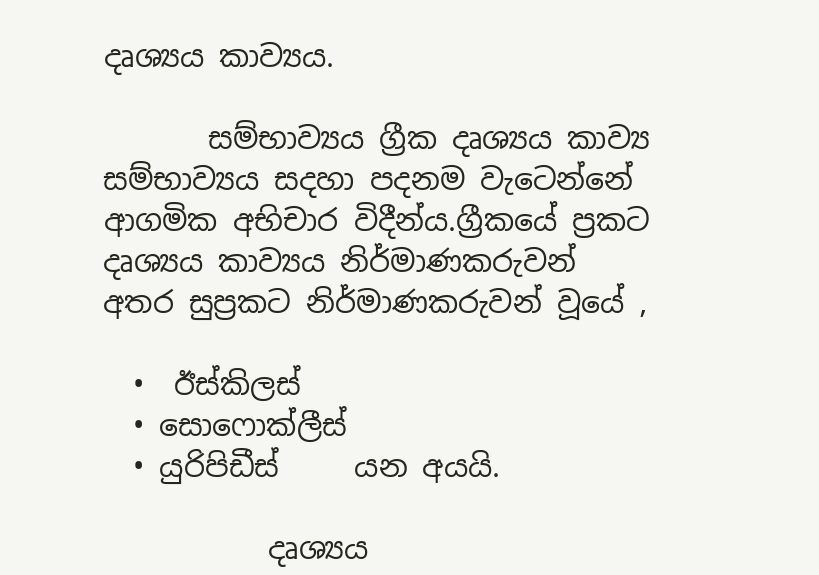දෘශ්‍යය කාව්‍යය.

       සම්භාව්‍යය ග්‍රීක දෘශ්‍යය කාව්‍ය සම්භාව්‍යය සදහා පදනම වැටෙන්නේ  ආගමික අභිචාර විදීන්ය.ග්‍රීකයේ ප්‍රකට දෘශ්‍යය කාව්‍යය නිර්මාණකරුවන් අතර සුප්‍රකට නිර්මාණකරුවන් වූයේ ,

  •  ඊස්කිලස්
  • සොෆොක්ලීස්
  • යුරිපිඩීස්     යන අයයි.

           දෘශ්‍යය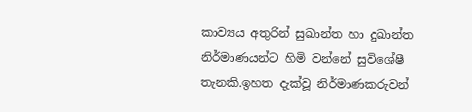කාව්‍යය අතුරින් සුඛාන්ත හා දුඛාන්ත නිර්මාණයන්ට හිමි වන්නේ සුවිශේෂී තැනකි.ඉහත දැක්වූ නිර්මාණකරුවන්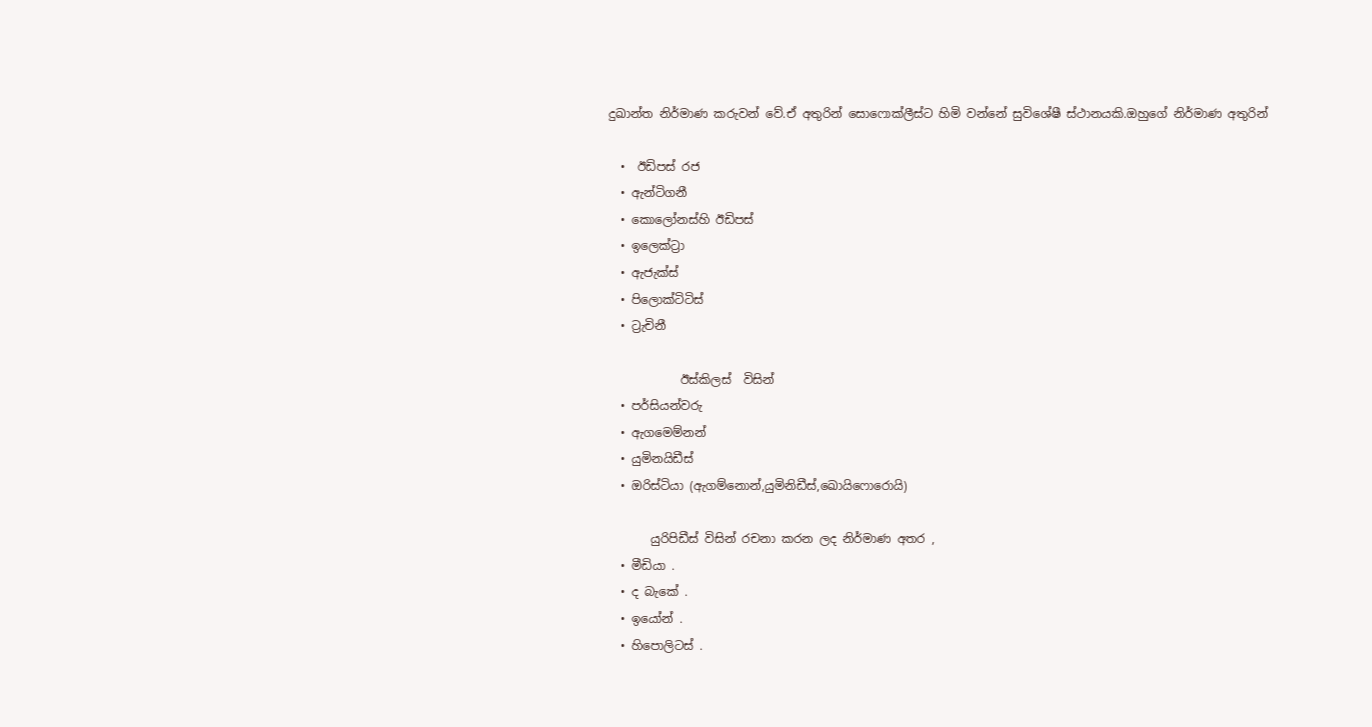දුඛාන්ත නිර්මාණ කරුවන් වේ.ඒ අතුරින් සොෆොක්ලීස්ට හිමි වන්නේ සුවිශේෂී ස්ථානයකි.ඔහුගේ නිර්මාණ අතුරින්

  •  ඊඩිපස් රජ
  • ඇන්ටිගනී
  • කොලෝනස්හි ඊඩිපස්
  • ඉලෙක්ට්‍රා
  • ඇජැක්ස්
  • පිලොක්ටිටිස්
  • ට්‍රැචිනී

            ඊස්කිලස්  විසින්
  • පර්සියන්වරු
  • ඇගමෙම්නන්
  • යුමිනයිඩීස්
  • ඔරිස්ටියා (ඇගම්නොන්,යුමිනිඩීස්,ඛොයිෆොරොයි)

       යුරිපිඩීස් විසින් රචනා කරන ලද නිර්මාණ අතර ,
  • මීඩියා .
  • ද බැකේ .
  • ඉයෝන් .
  • හිපොලිටස් .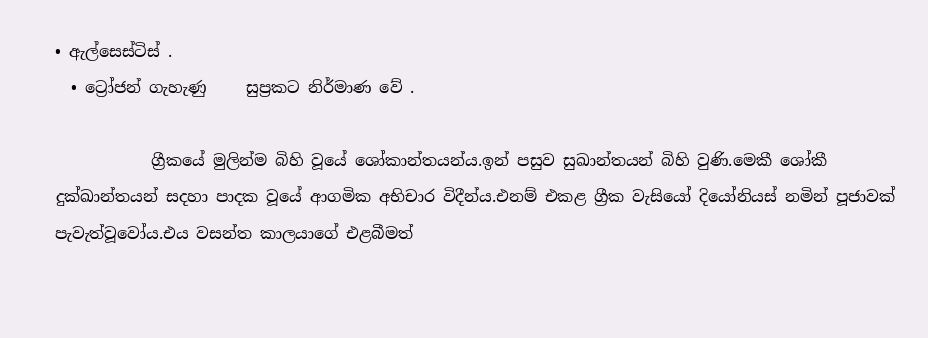• ඇල්සෙස්ටිස් .
  • ට්‍රෝජන් ගැහැණු     සුප්‍රකට නිර්මාණ වේ .

            ග්‍රීකයේ මුලින්ම බිහි වූයේ ශෝකාන්තයන්ය.ඉන් පසුව සුඛාන්තයන් බිහි වුණි.මෙකී ශෝකී දුක්ඛාන්තයන් සදහා පාදක වූයේ ආගමික අභිචාර විදීන්ය.එනම් එකළ ග්‍රීක වැසියෝ දියෝනියස් නමින් පූජාවක් පැවැත්වූවෝය.එය වසන්ත කාලයාගේ එළබීමත්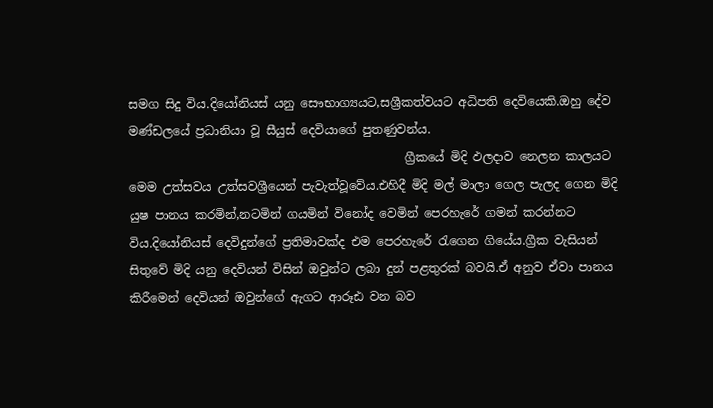සමග සිදු විය.දියෝනියස් යනු සෞභාග්‍යයට,සශ්‍රීකත්වයට අධිපති දෙවියෙකි.ඔහු දේව මණ්ඩලයේ ප්‍රධානියා වූ සීයුස් දෙවියාගේ පුතණුවන්ය.
                                              ග්‍රීකයේ මිදි ඵලදාව නෙලන කාලයට මෙම උත්සවය උත්සවශ්‍රීයෙන් පැවැත්වූවේය.එහිදී මිදි මල් මාලා ගෙල පැලද ගෙන මිදි යුෂ පානය කරමින්,නටමින් ගයමින් විනෝද වෙමින් පෙරහැරේ ගමන් කරන්නට විය.දියෝනියස් දෙවිදුන්ගේ ප්‍රතිමාවක්ද එම පෙරහැරේ රැගෙන ගියේය.ග්‍රීක වැසියන් සිතුවේ මිදි යනු දෙවියන් විසින් ඔවුන්ට ලබා දුන් පළතුරක් බවයි.ඒ අනුව ඒවා පානය කිරීමෙන් දෙවියන් ඔවුන්ගේ ඇගට ආරූඪ වන බව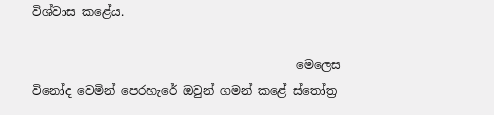විශ්වාස කළේය.

                                            මෙලෙස විනෝද වෙමින් පෙරහැරේ ඔවුන් ගමන් කළේ ස්තෝත්‍ර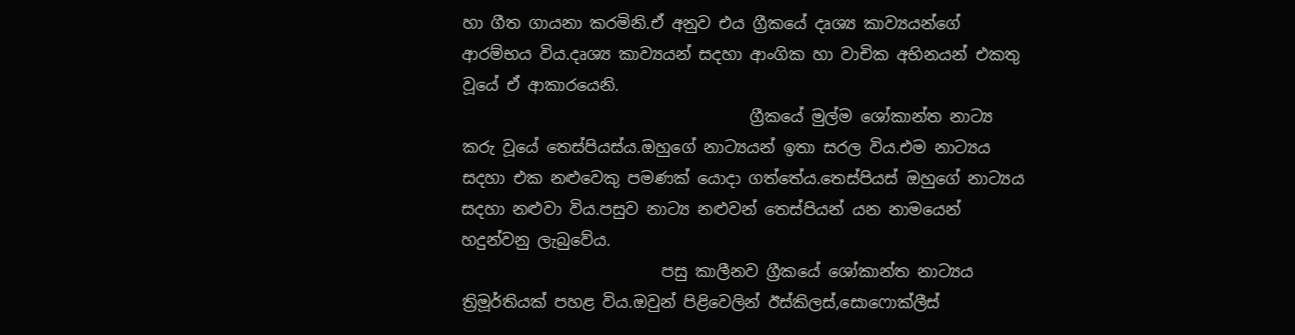හා ගීත ගායනා කරමිනි.ඒ අනුව එය ග්‍රීකයේ දෘශ්‍ය කාව්‍යයන්ගේ ආරම්භය විය.දෘශ්‍ය කාව්‍යයන් සදහා ආංගික හා වාචික අභිනයන් එකතු වූයේ ඒ ආකාරයෙනි.
                                    ග්‍රීකයේ මුල්ම ශෝකාන්ත නාට්‍ය කරු වූයේ තෙස්පියස්ය.ඔහුගේ නාට්‍යයන් ඉතා සරල විය.එම නාට්‍යය සදහා එක නළුවෙකු පමණක් යොදා ගත්තේය.තෙස්පියස් ඔහුගේ නාට්‍යය සදහා නළුවා විය.පසුව නාට්‍ය නළුවන් තෙස්පියන් යන නාමයෙන් හදුන්වනු ලැබුවේය.
                         පසු කාලීනව ග්‍රීකයේ ශෝකාන්ත නාට්‍යය ත්‍රිමූර්තියක් පහළ විය.ඔවුන් පිළිවෙලින් ඊස්කිලස්,සොෆොක්ලීස්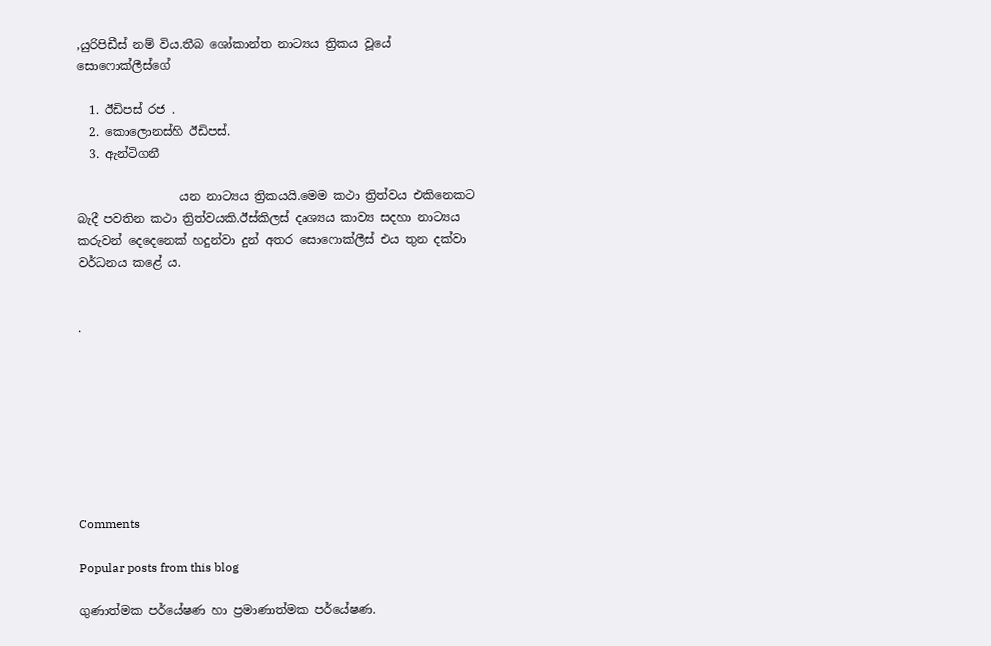,යුරිපිඩීස් නම් විය.තීබ ශෝකාන්ත නාට්‍යය ත්‍රිකය වූයේ සොෆොක්ලීස්ගේ

  1. ඊඩිපස් රජ .
  2. කොලොනස්හි ඊඩිපස්.
  3. ඇන්ටිගනී

                 යන නාට්‍යය ත්‍රිකයයි.මෙම කථා ත්‍රිත්වය එකිනෙකට බැදී පවතින කථා ත්‍රිත්වයකි.ඊස්කිලස් දෘශ්‍යය කාව්‍ය සදහා නාට්‍යය කරුවන් දෙදෙනෙක් හදුන්වා දුන් අතර සොෆොක්ලීස් එය තුන දක්වා වර්ධනය කළේ ය.


.








Comments

Popular posts from this blog

ගුණාත්මක පර්යේෂණ හා ප්‍රමාණාත්මක පර්යේෂණ.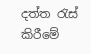දත්ත රැස් කිරීමේ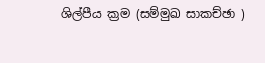ශිල්පීය ක්‍රම (සම්මුඛ සාකච්ඡා )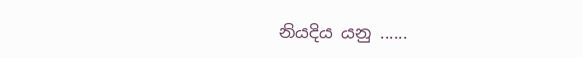නියදිය යනු ......